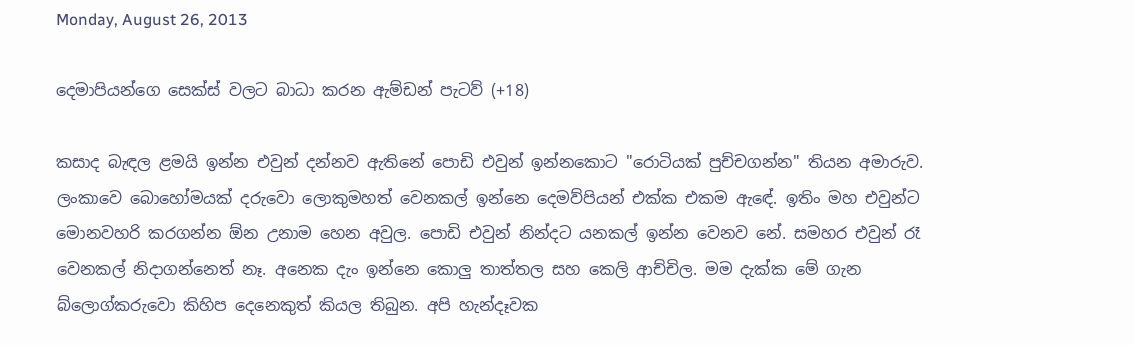Monday, August 26, 2013

දෙමාපියන්ගෙ සෙක්ස් වලට බාධා කරන ඇම්ඩන් පැටව් (+18)

කසාද බැඳල ළමයි ඉන්න එවුන් දන්නව ඇතිනේ පොඩි එවුන් ඉන්නකොට "රොටියක් පුච්චගන්න" තියන අමාරුව. ලංකාවෙ බොහෝමයක් දරුවො ලොකුමහත් වෙනකල් ඉන්නෙ දෙමව්පියන් එක්ක එකම ඇ‍ඳේ. ඉතිං මහ එවුන්ට මොනවහරි කරගන්න ඕන උනාම හෙන අවුල. පොඩි එවුන් නින්දට යනකල් ඉන්න වෙනව නේ. සමහර එවුන් රෑ වෙනකල් නිදාගන්නෙත් නෑ. අනෙක දැං ඉන්නෙ කොලු තාත්තල සහ කෙලි ආච්චිල. මම දැක්ක මේ ගැන බ්ලොග්කරුවො කිහිප දෙනෙකුත් කියල තිබුන. අපි හැන්දෑවක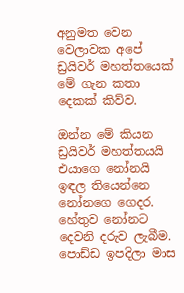අනුමත වෙන වෙලාවක අපේ ඩ්‍රයිවර් මහත්තයෙක් මේ ගැන කතා දෙකක් කිව්ව.

ඔන්න මේ කියන ඩ්‍රයිවර් මහත්තයයි එයාගෙ නෝනයි ඉඳල තියෙන්නෙ නෝනගෙ ගෙදර. හේතුව නෝනට දෙවනි දරුව ලැබීම. පොඩ්ඩ ඉපදිලා මාස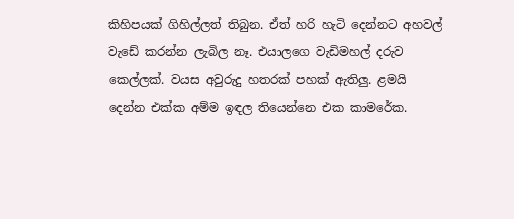කිහිපයක් ගිහිල්ලත් තිබුන. ඒත් හරි හැටි දෙන්නට අහවල් වැඩේ කරන්න ලැබිල නෑ. එයාලගෙ වැඩිමහල් දරුව කෙල්ලක්. වයස අවුරුදු හතරක් පහක් ඇතිලු. ළමයි දෙන්න එක්ක අම්ම ඉඳල තියෙන්නෙ එක කාමරේක.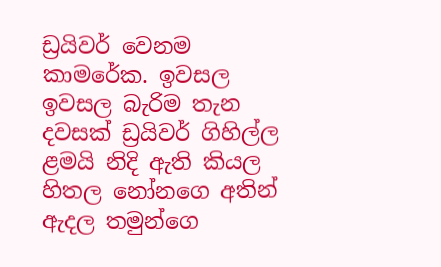ඩ්‍රයිවර් වෙනම කාමරේක. ඉවසල ඉවසල බැරිම තැන දවසක් ඩ්‍රයිවර් ගිහිල්ල ළමයි නිදි ඇති කියල හිතල නෝනගෙ අතින් ඇදල තමුන්ගෙ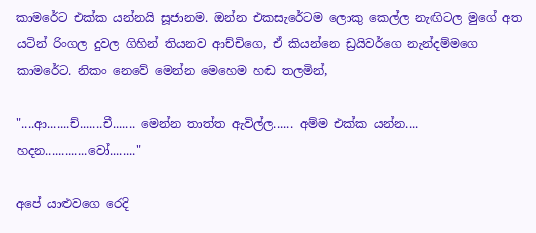කාමරේට එක්ක යන්නයි සූජානම. ඔන්න එකසැරේටම ලොකු කෙල්ල නැඟිටල මුගේ අත යටින් රිංගල දුවල ගිහින් තියනව ආච්චිගෙ, ඒ කියන්නෙ ඩ්‍රයිවර්ගෙ නැන්දම්මගෙ කාමරේට. නිකං නෙවේ මෙන්න මෙහෙම හඬ තලමින්,

"....ආ.......ච්.......චී....... මෙන්න තාත්ත ඇවිල්ල...... අම්ම එක්ක යන්න.... හදන.............වෝ........"

අපේ යාළුවගෙ රෙදි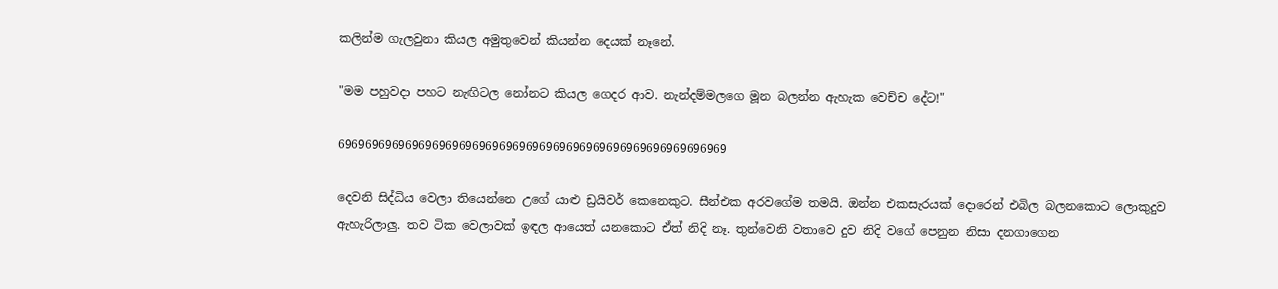කලින්ම ගැලවුනා කියල අමුතුවෙන් කියන්න දෙයක් නෑනේ.

"මම පහුවදා පහට නැඟිටල නෝනට කියල ගෙදර ආව. නැන්දම්මලගෙ මූන බලන්න ඇහැක වෙච්ච දේට!"

6969696969696969696969696969696969696969696969696969696969

දෙවනි සිද්ධිය වෙලා තියෙන්නෙ උගේ යාළු ඩ්‍රයිවර් කෙනෙකුට. සීන්එක අරවගේම තමයි. ඔන්න එකසැරයක් දොරෙන් එබිල බලනකොට ලොකුදුව ඇහැරිලාලු. තව ටික වෙලාවක් ඉඳල ආයෙත් යනකොට ඒත් නිදි නෑ. තුන්වෙනි වතාවෙ දුව නිදි වගේ පෙනුන නිසා දනගාගෙන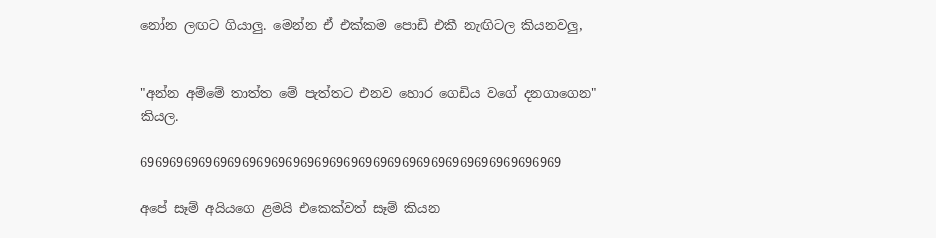නෝන ලඟට ගියාලු. මෙන්න ඒ එක්කම පොඩි එකී නැඟිටල කියනවලු,


"අන්න අම්මේ තාත්ත මේ පැත්තට එනව හොර ගෙඩිය වගේ දනගාගෙන" කියල.

6969696969696969696969696969696969696969696969696969696969

අපේ සෑම් අයියගෙ ළමයි එකෙක්වත් සෑම් කියන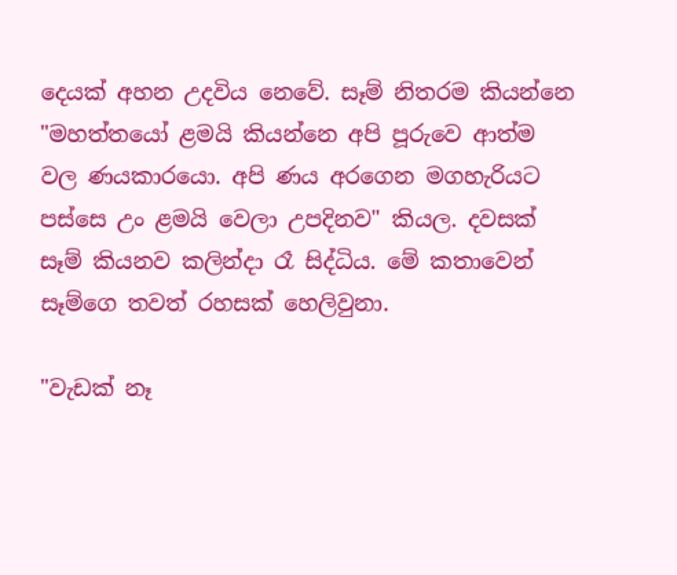දෙයක් අහන උදවිය නෙවේ. සෑම් නිතරම කියන්නෙ "මහත්තයෝ ළමයි කියන්නෙ අපි පූරුවෙ ආත්ම වල ණයකාරයො. අපි ණය අරගෙන මගහැරියට පස්සෙ උං ළමයි වෙලා උපදිනව" කියල. දවසක් සෑම් කියනව කලින්දා රෑ සිද්ධිය. මේ කතාවෙන් සෑම්ගෙ තවත් රහසක් හෙලිවුනා.

"වැඩක් නෑ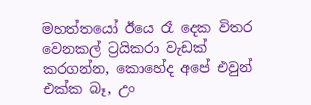මහත්තයෝ ඊයෙ රෑ දෙක විතර වෙනකල් ට්‍රයිකරා වැඩක් කරගන්න, කොහේද අපේ එවුන් එක්ක බෑ, උං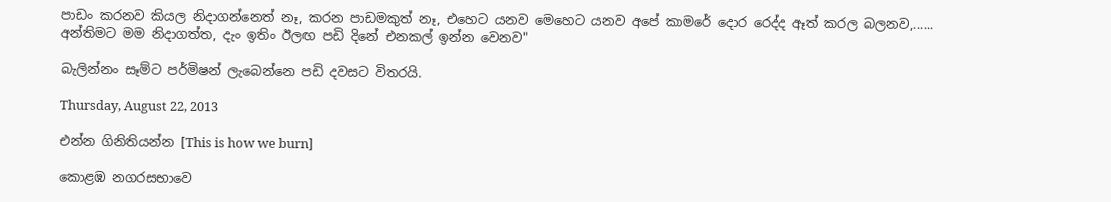පාඩං කරනව කියල නිදාගන්නෙත් නෑ, කරන පාඩමකුත් නෑ, එහෙට යනව මෙහෙට යනව අපේ කාමරේ දොර රෙද්ද ඈත් කරල බලනව,...... අන්තිමට මම නිදාගත්ත, දැං ඉතිං ඊලඟ පඩි දිනේ එනකල් ඉන්න වෙනව"

බැලින්නං සෑම්ට පර්මිෂන් ලැබෙන්නෙ පඩි දවසට විතරයි.

Thursday, August 22, 2013

එන්න ගිනිතියන්න [This is how we burn]

කොළඹ නගරසභාවෙ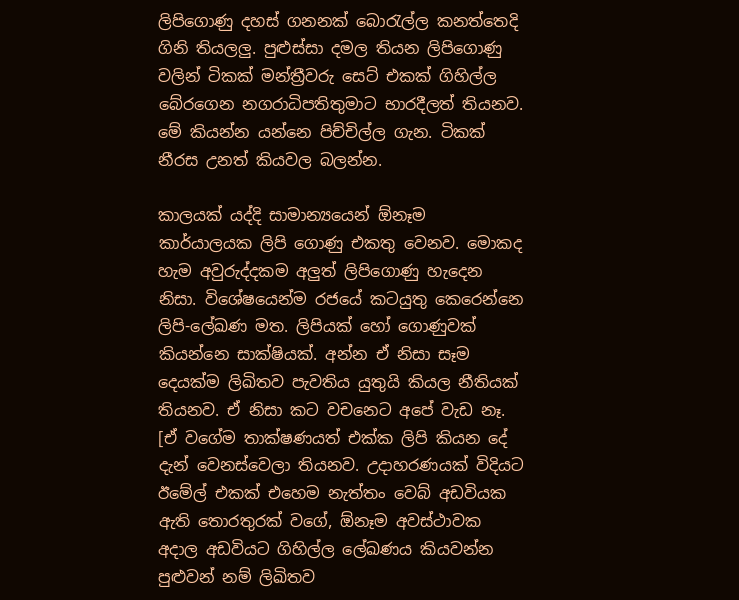ලිපිගොණු දහස් ගනනක් බොරැල්ල කනත්තෙදි ගිනි තියලලු. පුළුස්සා දමල තියන ලිපිගොණු වලින් ටිකක් මන්ත්‍රීවරු සෙට් එකක් ගිහිල්ල බේරගෙන නගරාධිපතිතුමාට භාරදීලත් තියනව. මේ කියන්න යන්නෙ පිච්චිල්ල ගැන. ටිකක් නීරස උනත් කියවල බලන්න.

කාලයක් යද්දි සාමාන්‍යයෙන් ඕනෑම කාර්යාලයක ලිපි ගොණු එකතු වෙනව. මොකද හැම අවුරුද්දකම අලුත් ලිපිගොණු හැදෙන නිසා. විශේෂයෙන්ම රජයේ කටයුතු කෙරෙන්නෙ ලිපි-ලේඛණ මත. ලිපියක් හෝ ගොණුවක් කියන්නෙ සාක්ෂියක්. අන්න ඒ නිසා සෑම දෙයක්ම ලිඛිතව පැවතිය යුතුයි කියල නීතියක් තියනව. ඒ නිසා කට වචනෙට අපේ වැඩ නෑ. [ඒ වගේම තාක්ෂණයත් එක්ක ලිපි කියන දේ දැන් වෙනස්වෙලා තියනව. උදාහරණයක් විදියට ඊමේල් එකක් එහෙම නැත්තං වෙබ් අඩවියක ඇති තොරතුරක් වගේ, ඕනෑම අවස්ථාවක අදාල අඩවියට ගිහිල්ල ලේඛණය කියවන්න පුළුවන් නම් ලිඛිතව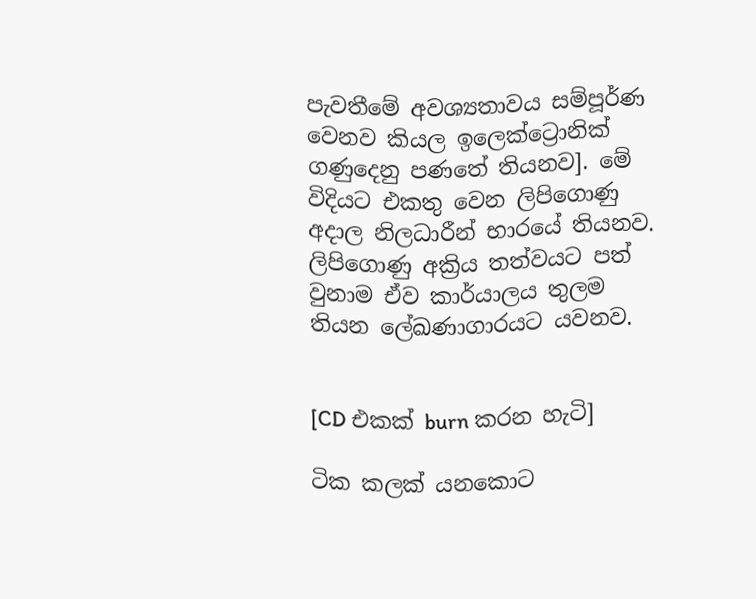පැවතීමේ අවශ්‍යතාවය සම්පූර්ණ වෙනව කියල ඉලෙක්ට්‍රොනික් ගණුදෙනු පණතේ තියනව]. මේ විදියට එකතු වෙන ලිපිගොණු අදාල නිලධාරීන් භාරයේ තියනව. ලිපිගොණු අක්‍රිය තත්වයට පත් වුනාම ඒව කාර්යාලය තුලම තියන ලේඛණාගාරයට යවනව.


[CD එකක් burn කරන හැටි]

ටික කලක් යනකොට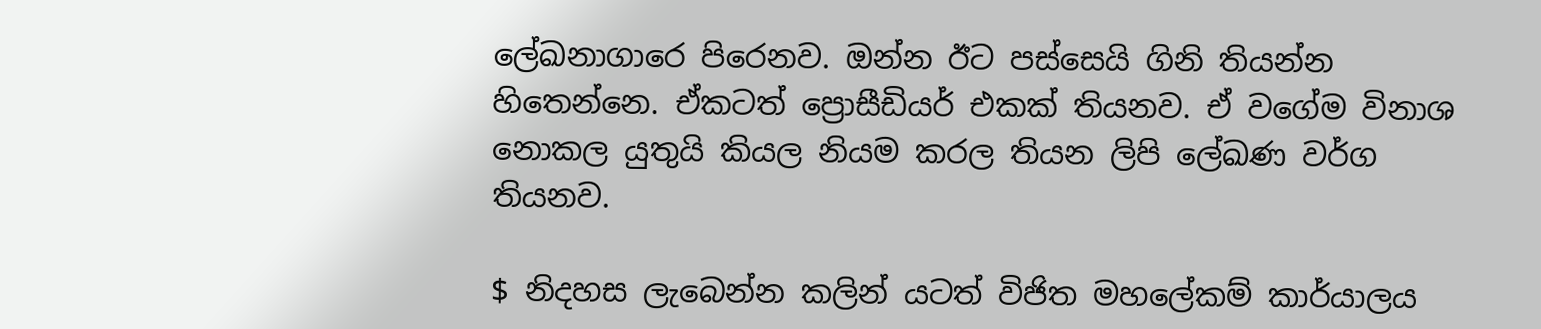ලේඛනාගාරෙ පිරෙනව. ඔන්න ඊට පස්සෙයි ගිනි තියන්න හිතෙන්නෙ. ඒකටත් ප්‍රොසීඩියර් එකක් තියනව. ඒ වගේම විනාශ නොකල යුතුයි කියල නියම කරල තියන ලිපි ලේඛණ වර්ග තියනව.

$ නිදහස ලැබෙන්න කලින් යටත් විජිත මහලේකම් කාර්යාලය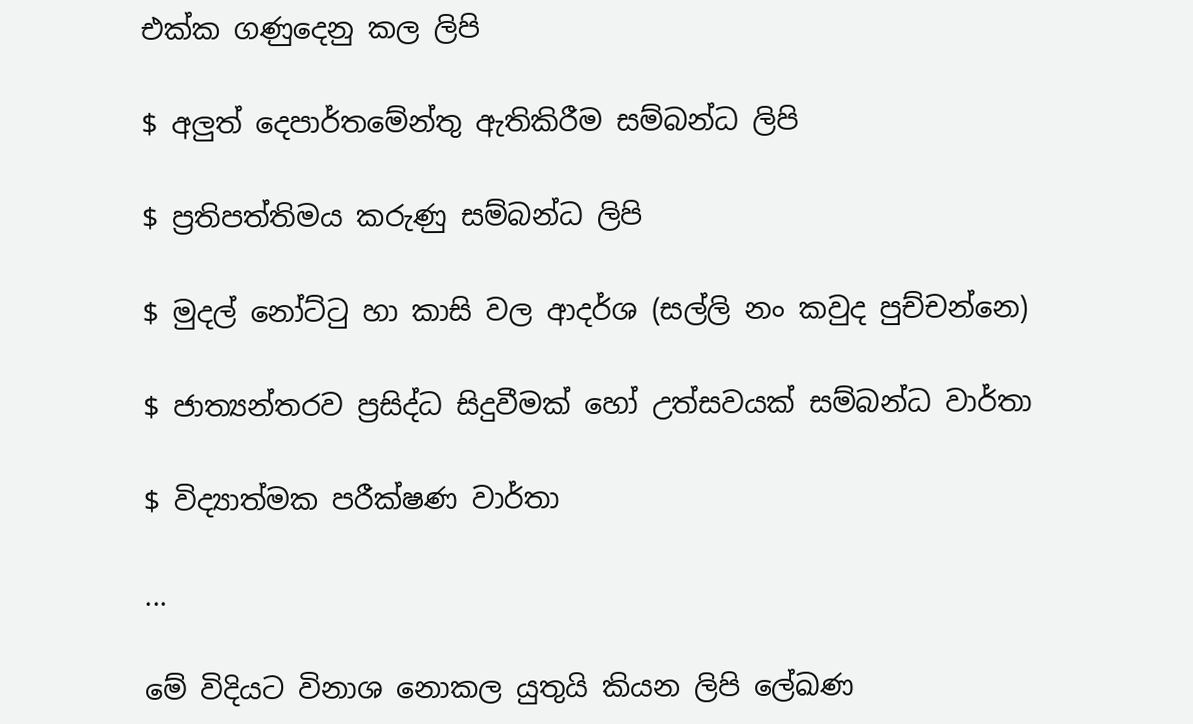එක්ක ගණුදෙනු කල ලිපි

$ අලුත් දෙපාර්තමේන්තු ඇතිකිරීම සම්බන්ධ ලිපි

$ ප්‍රතිපත්තිමය කරුණු සම්බන්ධ ලිපි

$ මුදල් නෝට්ටු හා කාසි වල ආදර්ශ (සල්ලි නං කවුද පුච්චන්නෙ)

$ ජාත්‍යන්තරව ප්‍රසිද්ධ සිදුවීමක් හෝ උත්සවයක් සම්බන්ධ වාර්තා

$ විද්‍යාත්මක පරීක්ෂණ වාර්තා

...

මේ විදියට විනාශ නොකල යුතුයි කියන ලිපි ලේඛණ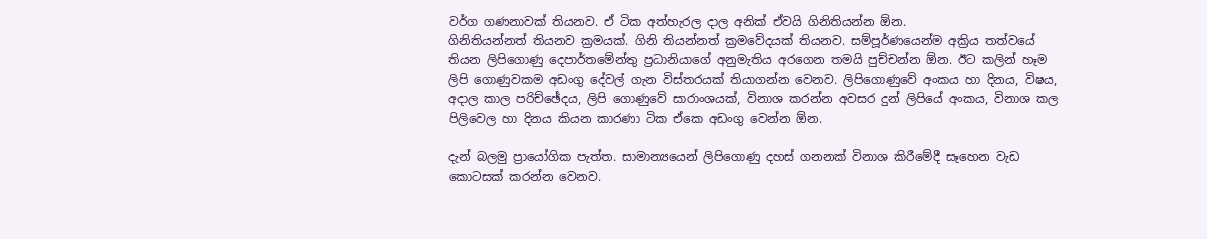වර්ග ගණනාවක් තියනව. ඒ ටික අත්හැරල දාල අනික් ඒවයි ගිනිතියන්න ඕන.
ගිනිතියන්නත් තියනව ක්‍රමයක්. ගිනි තියන්නත් ක්‍රමවේදයක් තියනව. සම්පූර්ණයෙන්ම අක්‍රිය තත්වයේ තියන ලිපිගොණු දෙපාර්තමේන්තු ප්‍රධානියාගේ අනුමැතිය අරගෙන තමයි පුච්චන්න ඕන. ඊට කලින් හෑම ලිපි ගොණුවකම අඩංගු දේවල් ගැන විස්තරයක් තියාගන්න වෙනව. ලිපිගොණුවේ අංකය හා දිනය, විෂය, අදාල කාල පරිච්ඡේදය, ලිපි ගොණුවේ සාරාංශයක්, විනාශ කරන්න අවසර දුන් ලිපියේ අංකය, විනාශ කල පිලිවෙල හා දිනය කියන කාරණා ටික ඒකෙ අඩංගු වෙන්න ඕන.

දැන් බලමු ප්‍රායෝගික පැත්ත. සාමාන්‍යයෙන් ලිපිගොණු දහස් ගනනක් විනාශ කිරීමේදී සෑහෙන වැඩ කොටසක් කරන්න වෙනව.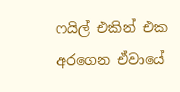ෆයිල් එකින් එක අරගෙන ඒවායේ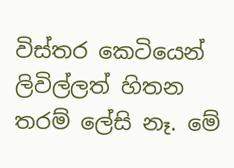විස්තර කෙටියෙන් ලිවිල්ලත් හිතන තරම් ලේසි නෑ. මේ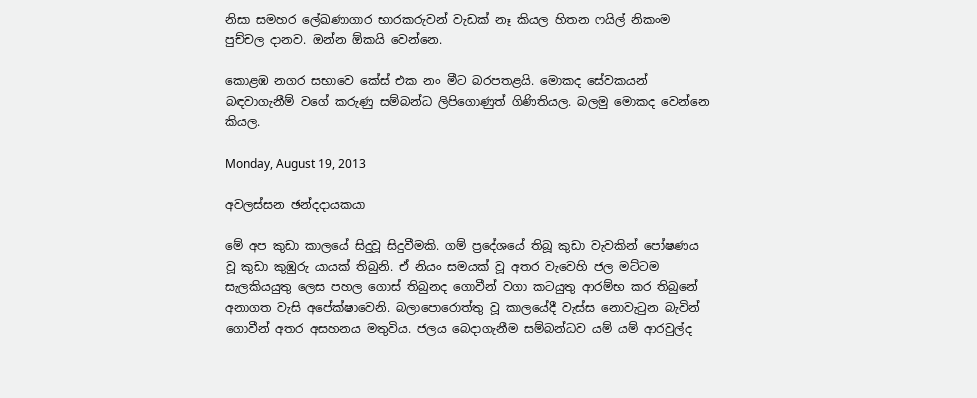නිසා සමහර ලේඛණාගාර භාරකරුවන් වැඩක් නෑ කියල හිතන ෆයිල් නිකංම පුච්චල දානව. ඔන්න ඕකයි වෙන්නෙ.

කොළඹ නගර සභාවෙ කේස් එක නං මීට බරපතළයි. මොකද සේවකයන් බඳවාගැනීම් වගේ කරුණු සම්බන්ධ ලිපිගොණුත් ගිණිතියල. බලමු මොකද වෙන්නෙ කියල.

Monday, August 19, 2013

අවලස්සන ඡන්දදායකයා

මේ අප කුඩා කාලයේ සිදුවූ සිදුවීමකි. ගම් ප්‍රදේශයේ තිබූ කුඩා වැවකින් පෝෂණය වූ කුඩා කුඹුරු යායක් තිබුනි. ඒ නියං සමයක් වූ අතර වැවෙහි ජල මට්ටම සැලකියයුතු ලෙස පහල ගොස් තිබුනද ගොවීන් වගා කටයුතු ආරම්භ කර තිබුනේ අනාගත වැසි අපේක්ෂාවෙනි. බලාපොරොත්තු වූ කාලයේදී වැස්ස නොවැටුන බැවින් ගොවීන් අතර අසහනය මතුවිය. ජලය බෙදාගැනීම සම්බන්ධව යම් යම් ආරවුල්ද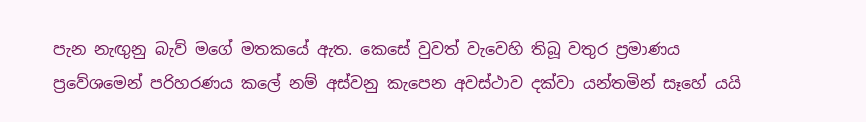පැන නැඟුනු බැව් මගේ මතකයේ ඇත. කෙසේ වුවත් වැවෙහි තිබූ වතුර ප්‍රමාණය ප්‍රවේශමෙන් පරිහරණය කලේ නම් අස්වනු කැපෙන අවස්ථාව දක්වා යන්තමින් සෑහේ යයි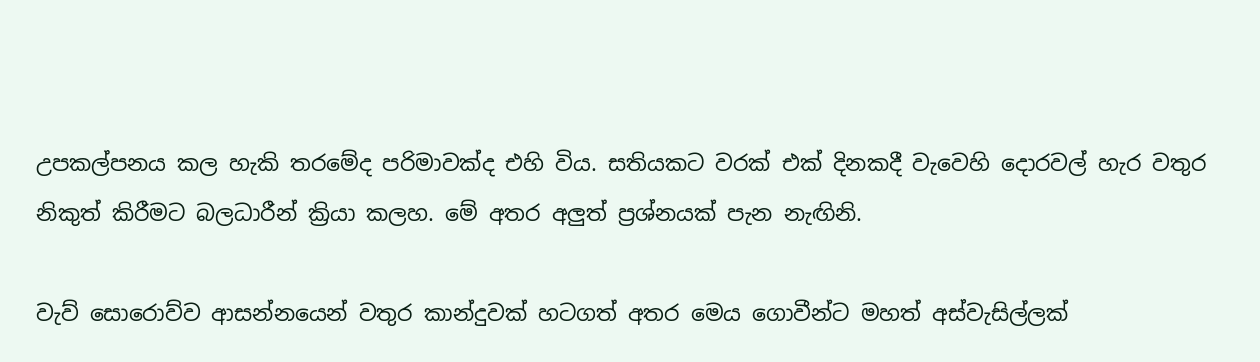උපකල්පනය කල හැකි තරමේද පරිමාවක්ද එහි විය. සතියකට වරක් එක් දිනකදී වැවෙහි දොරවල් හැර වතුර නිකුත් කිරීමට බලධාරීන් ක්‍රියා කලහ. මේ අතර අලුත් ප්‍රශ්නයක් පැන නැඟිනි.

වැව් සොරොව්ව ආසන්නයෙන් වතුර කාන්දුවක් හටගත් අතර මෙය ගොවීන්ට මහත් අස්වැසිල්ලක්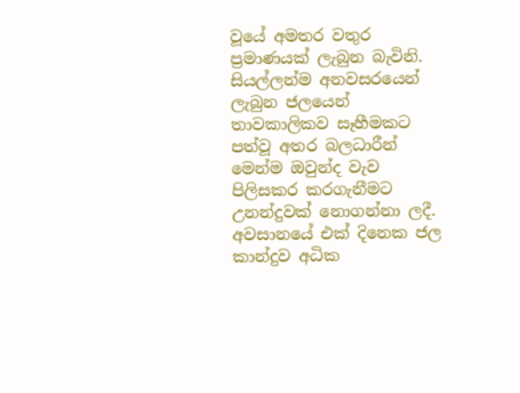වූයේ අමතර වතුර ප්‍රමාණයක් ලැබුන බැවිනි. සියල්ලන්ම අනවසරයෙන් ලැබුන ජලයෙන් තාවකාලිකව සෑහීමකට පත්වූ අතර බලධාරීන් මෙන්ම ඔවුන්ද වැව පිලිසකර කරගැනීමට උනන්දුවක් නොගන්නා ලදී. අවසානයේ එක් දිනෙක ජල කාන්දුව අධික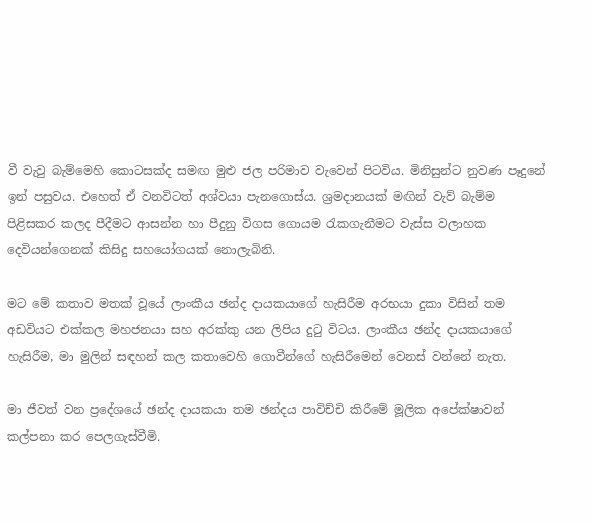වී වැවු බැම්මෙහි කොටසක්ද සමඟ මුළු ජල පරිමාව වැවෙන් පිටවිය. මිනිසුන්ට නුවණ පෑදුනේ ඉන් පසුවය. එහෙත් ඒ වනවිටත් අශ්වයා පැනගොස්ය. ශ්‍රමදානයක් මඟින් වැව් බැම්ම පිළිසකර කලද පීදීමට ආසන්න හා පීදුනු විගස ගොයම රැකගැනීමට වැස්ස වලාහක දෙවියන්ගෙනක් කිසිදු සහයෝගයක් නොලැබිනි.

මට මේ කතාව මතක් වූයේ ලාංකීය ඡන්ද දායකයාගේ හැසිරීම අරභයා දුකා විසින් තම අඩවියට එක්කල මහජනයා සහ අරක්කු යන ලිපිය දුටු විටය. ලාංකීය ඡන්ද දායකයාගේ හැසිරීම, මා මුලින් සඳහන් කල කතාවෙහි ගොවීන්ගේ හැසිරීමෙන් වෙනස් වන්නේ නැත.

මා ජීවත් වන ප්‍රදේශයේ ඡන්ද දායකයා තම ඡන්දය පාවිච්චි කිරීමේ මූලික අපේක්ෂාවන් කල්පනා කර පෙලගැස්වීමි.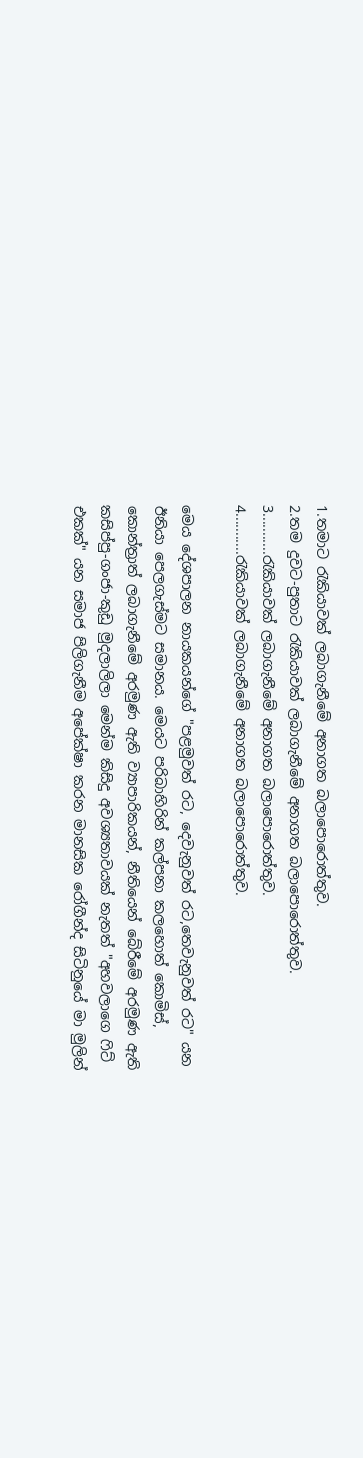1.තමාට රැකියාවක් ලබාගැනීමේ අ‍නාගත බලාපොරොත්තුව.
2.තම දුවට-පුතාට රැකියාවක් ලබාගැනීමේ අ‍නාගත බලාපොරොත්තුව.
3...........රැකියාවක් ලබාගැනීමේ අ‍නාගත බලාපොරොත්තුව.
4...........රැකියාවක් ලබාගැනීමේ අ‍නාගත බලාපොරොත්තුව.

මෙය දේශපාලන නායකයන්ගේ "පළමුවත් රට, දෙවැනුවත් රට,තෙවැනුවත් රට" යන ඊනියා පෙලගැස්මට සමානය. මෙයට පරිබාහිරින් කල්පනා කලහොත් කොමිස්, කොන්ත්‍රාත් ලබාගැනීමේ අරමුණ ඇති ව්‍යාපාරිකයන්, නීතියෙන් බේරීමේ අරමුණ ඇති කසිප්පු-ගංජා-කුඩු මුදලාලිලා මෙන්ම කිසිදු අවශ්‍යතාවයක් නැතත් "අහවලාගෙ ෆිට් එකක්" යන සමාජ පිලිගැනීම අපේක්ෂා කරන මානසික රෝගීන්ද සිටිනුයේ මා මුලින්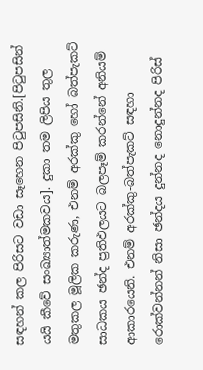සඳහන් කල පිරිසට වඩා සෑහෙන පිටුපසිනි.[පිටුපසින් යයි කීවේ සංඛ්‍යාත්මකවය]. දුකා තම ලිපිය තුල මතුකල මූලික කරුණ, එනම් අරක්කු හෝ බත්පැකට් සාධකය ඡන්ද ප්‍රතිඵලයට බලපෑම් කරන්නේ අනියම් ආකාරයෙනි. එනම් අරක්කු-බත්පැකට් සඳහා රොක්වන්නන් නිසා ඡන්දය දුන්නද නොදුන්නද පිරිස්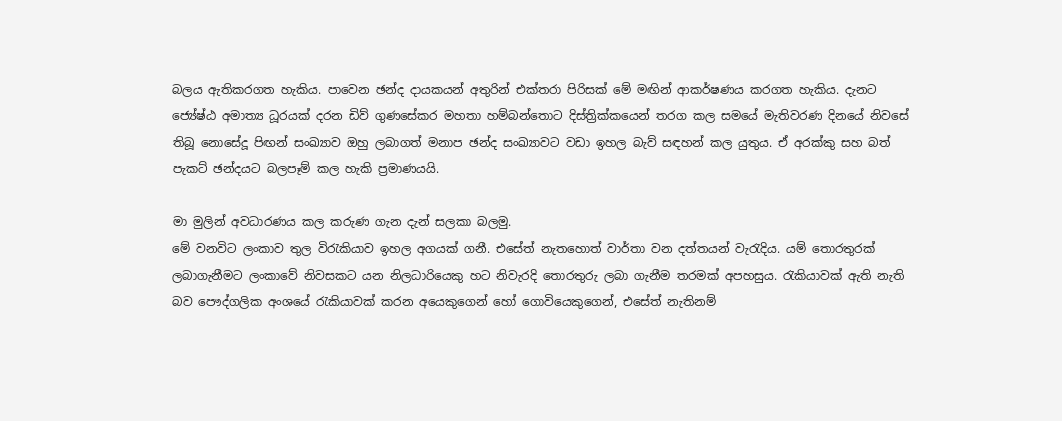බලය ඇතිකරගත හැකිය. පාවෙන ඡන්ද දායකයන් අතුරින් එක්තරා පිරිසක් මේ මඟින් ආකර්ෂණය කරගත හැකිය. දැනට ජ්‍යේෂ්ඨ අමාත්‍ය ධූරයක් දරන ඩිව් ගුණසේකර මහතා හම්බන්තොට දිස්ත්‍රික්කයෙන් තරග කල සමයේ මැතිවරණ දිනයේ නිවසේ තිබූ නොසේදූ පිඟන් සංඛ්‍යාව ඔහු ලබාගත් මනාප ඡන්ද සංඛ්‍යාවට වඩා ඉහල බැව් සඳහන් කල යුතුය. ඒ අරක්කු සහ බත් පැකට් ඡන්දයට බලපෑම් කල හැකි ප්‍රමාණයයි.

මා මුලින් අවධාරණය කල කරුණ ගැන දැන් සලකා බලමු.
මේ වනවිට ලංකාව තුල විරැකියාව ඉහල අගයක් ගනී. එසේත් නැතහොත් වාර්තා වන දත්තයන් වැරැදිය. යම් තොරතුරක් ලබාගැනීමට ලංකාවේ නිවසකට යන නිලධාරියෙකු හට නිවැරදි තොරතුරු ලබා ගැනීම තරමක් අපහසුය. රැකියාවක් ඇති නැති බව පෞද්ගලික අංශයේ රැකියාවක් කරන අයෙකුගෙන් හෝ ගොවියෙකුගෙන්, එසේත් නැතිනම්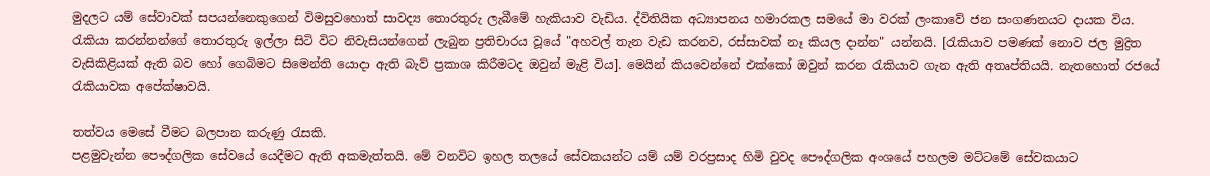මුදලට යම් සේවාවක් සපයන්නෙකුගෙන් විමසුවහොත් සාවද්‍ය තොරතුරු ලැබීමේ හැකියාව වැඩිය. ද්විතියික අධ්‍යාපනය හමාරකල සමයේ මා වරක් ලංකාවේ ජන සංගණනයට දායක විය. රැකියා කරන්නන්ගේ තොරතුරු ඉල්ලා සිටි විට නිවැසියන්ගෙන් ලැබුන ප්‍රතිචාරය වූයේ "අහවල් තැන වැඩ කරනව, රස්සාවක් නෑ කියල දාන්න" යන්නයි. [රැකියාව පමණක් නොව ජල මුද්‍රිත වැසිකිළියක් ඇති බව හෝ ගෙබිමට සිමෙන්ති යොදා ඇති බැව් ප්‍රකාශ කිරීමටද ඔවුන් මැළි විය]. මෙයින් කියවෙන්නේ එක්කෝ ඔවුන් කරන රැකියාව ගැන ඇති අතෘප්තියයි. නැතහොත් රජයේ රැකියාවක අපේක්ෂාවයි.

තත්වය මෙසේ වීමට බලපාන කරුණු රැසකි.
පළමුවැන්න පෞද්ගලික සේවයේ යෙදීමට ඇති අකමැත්තයි. මේ වනවිට ඉහල තලයේ සේවකයන්ට යම් යම් වරප්‍රසාද හිමි වුවද පෞද්ගලික අංශයේ පහලම මට්ටමේ සේවකයාට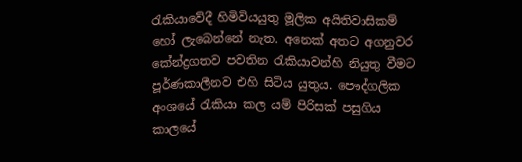රැකියාවේදී හිමිවියයුතු මූලික අයිතිවාසිකම් හෝ ලැබෙන්නේ නැත. අනෙක් අතට අගනුවර කේන්ද්‍රගතව පවතින රැකියාවන්හි නියුතු වීමට පූර්ණකාලීනව එහි සිටිය යුතුය. පෞද්ගලික අංශයේ රැකියා කල යම් පිරිසක් පසුගිය කාලයේ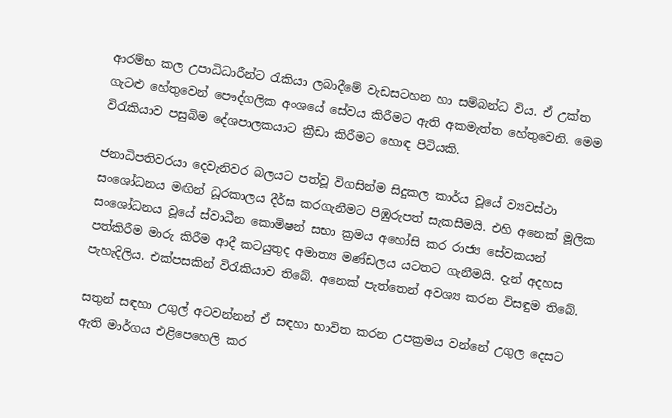ආරම්භ කල උපාධිධාරීන්ට රැකියා ලබාදීමේ වැඩසටහන හා සම්බන්ධ විය. ඒ උක්ත ගැටළු හේතුවෙන් පෞද්ගලික අංශයේ සේවය කිරීමට ඇති අකමැත්ත හේතුවෙනි. මෙම විරැකියාව පසුබිම දේශපාලකයාට ක්‍රීඩා කිරීමට හොඳ පිටියකි.

ජනාධිපතිවරයා දෙවැනිවර බලයට පත්වූ විගසින්ම සිදුකල කාර්ය වූයේ ව්‍යවස්ථා සංශෝධනය මඟින් ධූරකාලය දීර්ඝ කරගැනීමට පිඹුරුපත් සැකසීමයි. එහි අනෙක් මූලික සංශෝධනය වූයේ ස්වාධීන කොමිෂන් සභා ක්‍රමය අහෝසි කර රාජ්‍ය සේවකයන් පත්කිරීම මාරු කිරීම ආදී කටයුතුද අමාත්‍ය මණ්ඩලය යටතට ගැනීමයි. දැන් අදහස පැහැදිලිය. එක්පසකින් විරැකියාව තිබේ. අනෙක් පැත්තෙන් අවශ්‍ය කරන විසඳුම තිබේ.

සතුන් සඳහා උගුල් අටවන්නන් ඒ සඳහා භාවිත කරන උපක්‍රමය වන්නේ උගුල දෙසට ඇති මාර්ගය එළිපෙහෙලි කර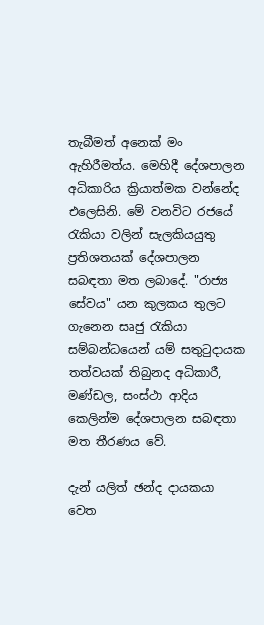තැබීමත් අනෙක් මං ඇහිරීමත්ය. මෙහිදී දේශපාලන අධිකාරිය ක්‍රියාත්මක වන්නේද එලෙසිනි. මේ වනවිට රජයේ රැකියා වලින් සැලකියයුතු ප්‍රතිශතයක් දේශපාලන සබඳතා මත ලබාදේ. "රාජ්‍ය සේවය" යන කුලකය තුලට ගැනෙන සෘජු රැකියා සම්බන්ධයෙන් යම් සතුටුදායක තත්වයක් තිබුනද අධිකාරී, මණ්ඩල, සංස්ථා ආදිය කෙලින්ම දේශපාලන සබඳතා මත තීරණය වේ.

දැන් යලිත් ඡන්ද දායකයා වෙත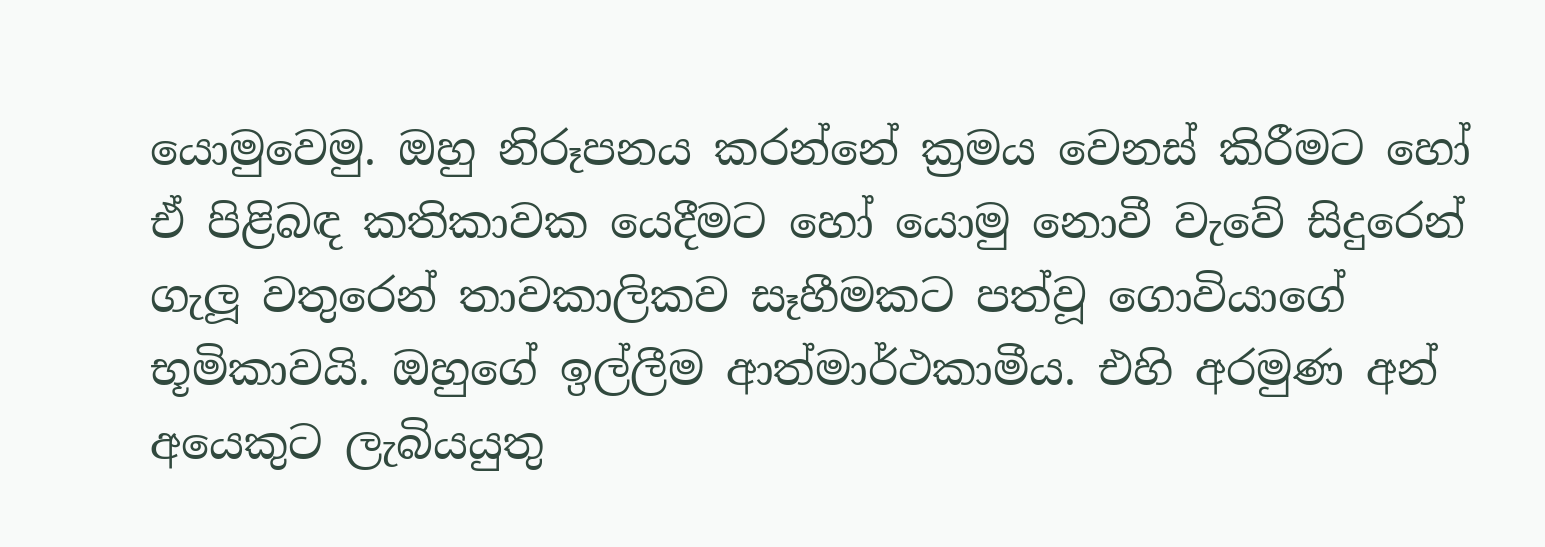යොමුවෙමු. ඔහු නිරූපනය කරන්නේ ක්‍රමය වෙනස් කිරීමට හෝ ඒ පිළිබඳ කතිකාවක යෙදීමට හෝ යොමු නොවී වැවේ සිදුරෙන් ගැලූ වතුරෙන් තාවකාලිකව සෑහීමකට පත්වූ ගොවියාගේ භූමිකාවයි. ඔහුගේ ඉල්ලීම ආත්මාර්ථකාමීය. එහි අරමුණ අන් අයෙකුට ලැබියයුතු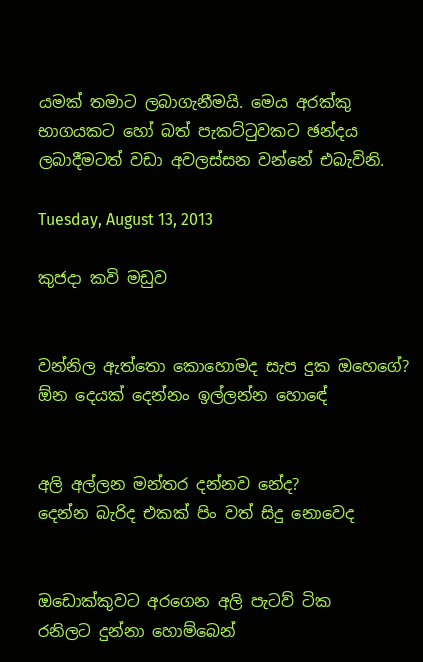යමක් තමාට ලබාගැනීමයි. මෙය අරක්කු භාගයකට හෝ බත් පැකට්ටුවකට ඡන්දය ලබාදීමටත් වඩා අවලස්සන වන්නේ එබැවිනි.

Tuesday, August 13, 2013

කුජදා කවි මඩුව


වන්නිල ඇත්තො කොහොමද සැප දුක ඔහෙගේ?
ඕන දෙයක් දෙන්නං ඉල්ලන්න හො‍ඳේ


අලි අල්ලන මන්තර දන්නව නේද?
දෙන්න බැරිද එකක් පිං වත් සිදු නොවෙද


ඔඩොක්කුවට ‍අරගෙන අලි පැටව් ටික
රනිලට දුන්නා හොම්බෙන්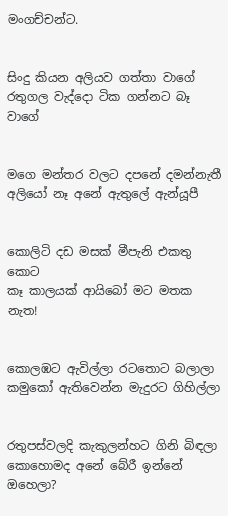මංගච්චන්ට.


සිංදු කියන අලියව ගත්තා වාගේ
රතුගල වැද්දො ටික ගන්නට බෑ වාගේ


මගෙ මන්තර වලට දපනේ දමන්නැතී
අලියෝ නෑ අනේ ඇතුලේ ඇන්යූපී


කොලිටි දඩ මසක් මීපැනි එකතු කොට
කෑ කාලයක් ආයිබෝ මට මතක නැත!


කොලඹට ඇවිල්ලා රටතොට බලාලා
කමුකෝ ඇතිවෙන්න මැදුරට ගිහිල්ලා


රතුපස්වලදි කැකුලන්හට ගිනි බිඳලා
කොහොමද අනේ බේරී ඉන්නේ ඔහෙලා?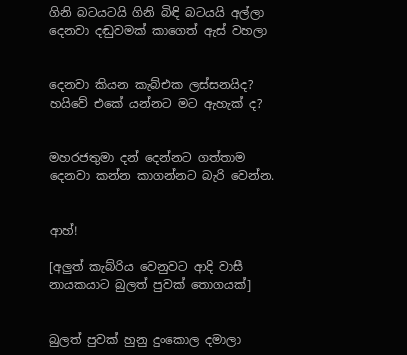ගිනි බටයටයි ගිනි බිඳි බටයයි අල්ලා
දෙනවා දඬුවමක් කාගෙත් ඇස් වහලා


දෙනවා කියන කැබ්එක ලස්සනයිද?
හයිවේ එකේ යන්නට මට ඇහැක් ද?


මහරජතුමා දන් දෙන්නට ගත්තාම
දෙනවා කන්න කාගන්නට බැරි වෙන්න.


ආහ්!

[අලුත් කැබ්රිය වෙනුවට ආදි වාසී
නායකයාට බුලත් පුවක්‌ තොගයක්‌]


බුලත් පුවක් හුනු දුංකොල දමාලා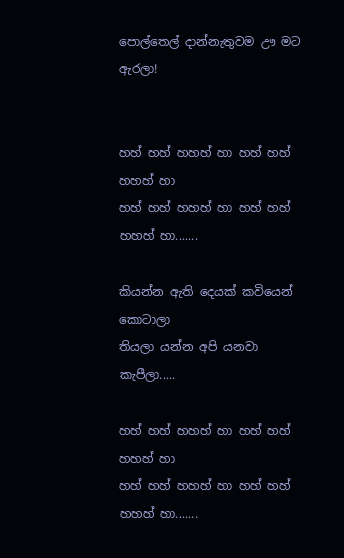පොල්තෙල් දාන්නැතුවම ඌ මට ඇරලා!


හහ් හහ් හහහ් හා හහ් හහ් හහහ් හා
හහ් හහ් හහහ් හා හහ් හහ් හහහ් හා.......

කියන්න ඇති දෙයක් කවියෙන් කොටාලා
තියලා යන්න අපි යනවා කැපීලා.....

හහ් හහ් හහහ් හා හහ් හහ් හහහ් හා
හහ් හහ් හහහ් හා හහ් හහ් හහහ් හා.......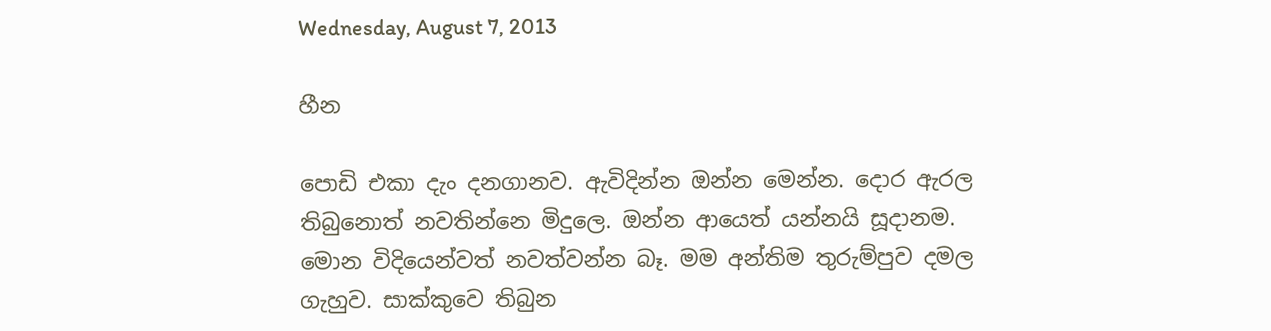Wednesday, August 7, 2013

හීන

පොඩි එකා දැං දනගානව. ඇවිදින්න ඔන්න මෙන්න. දොර ඇරල තිබුනොත් නවතින්නෙ මිදුලෙ. ඔන්න ආයෙත් යන්නයි සූදානම. මොන විදියෙන්වත් නවත්වන්න බෑ. මම අන්තිම තුරුම්පුව දමල ගැහුව. සාක්කුවෙ තිබුන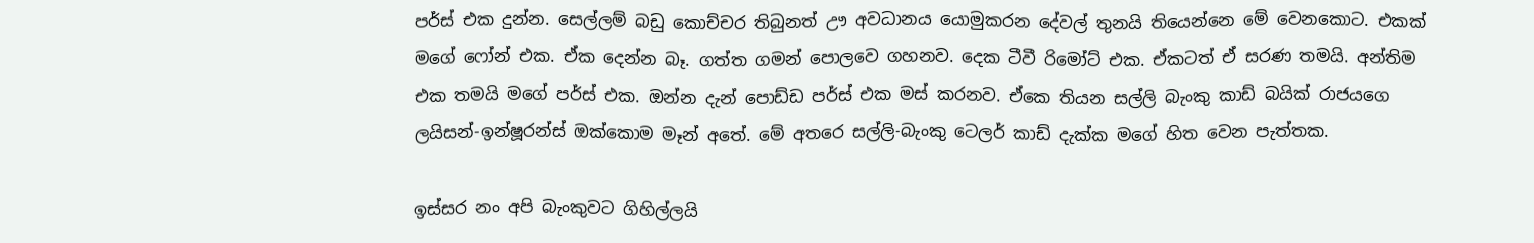පර්ස් එක දුන්න. සෙල්ලම් බඩු කොච්චර තිබුනත් ඌ අවධානය යොමුකරන දේවල් තුනයි තියෙන්නෙ මේ වෙනකොට. එකක් මගේ ෆෝන් එක. ඒක දෙන්න බෑ. ගත්ත ගමන් පොලවෙ ගහනව. දෙක ටීවී රිමෝට් එක. ඒකටත් ඒ සරණ තමයි. අන්තිම එක තමයි මගේ පර්ස් එක. ඔන්න දැන් පොඩ්ඩ පර්ස් එක මස් කරනව. ඒකෙ තියන සල්ලි බැංකු කාඩ් බයික් රාජයගෙ ලයිසන්-ඉන්ෂූරන්ස් ඔක්කොම මෑන් අතේ. මේ අතරෙ සල්ලි-බැංකු ටෙලර් කාඩ් දැක්ක මගේ හිත වෙන පැත්තක.

ඉස්සර නං අපි බැංකුවට ගිහිල්ලයි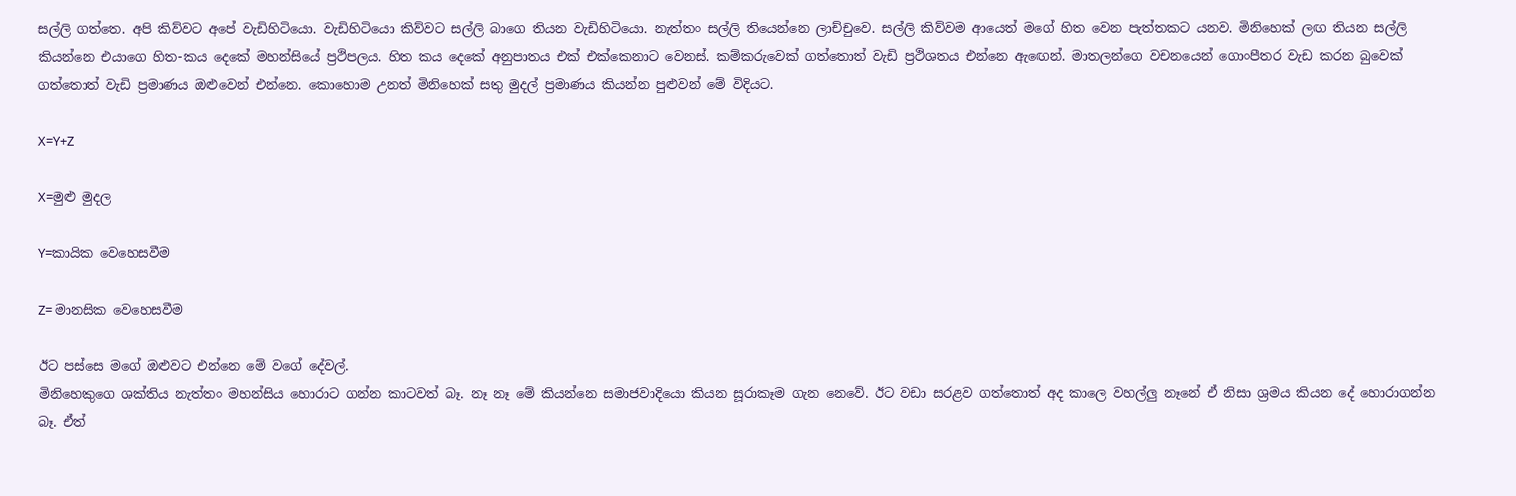සල්ලි ගත්තෙ. අපි කිව්වට අපේ වැඩිහිටියො. වැඩිහිටියො කිව්වට සල්ලි බාගෙ තියන වැඩිහිටියො. නැත්තං සල්ලි තියෙන්නෙ ලාච්චුවෙ. සල්ලි කිව්වම ආයෙත් මගේ හිත වෙන පැත්තකට යනව. මිනිහෙක් ලඟ තියන සල්ලි කියන්නෙ එයාගෙ හිත-කය දෙකේ මහන්සියේ ප්‍රථිපලය. හිත කය දෙකේ අනුපාතය එක් එක්කෙනාට වෙනස්. කම්කරුවෙක් ගත්තොත් වැඩි ප්‍රථිශතය එන්නෙ ඇ‍ඟෙන්. මාතලන්ගෙ වචනයෙන් ගොංපීතර වැඩ කරන බුවෙක් ගත්තොත් වැඩි ප්‍රමාණය ඔළුවෙන් එන්නෙ. කොහොම උනත් මිනිහෙක් සතු මුදල් ප්‍රමාණය කියන්න පුළුවන් මේ විදියට.

X=Y+Z

X=මුළු මුදල

Y=කායික වෙහෙසවීම

Z= මානසික වෙහෙසවීම

ඊට පස්සෙ මගේ ඔළුවට එන්නෙ මේ වගේ දේවල්.
මිනිහෙකුගෙ ශක්තිය නැත්තං මහන්සිය හොරාට ගන්න කාටවත් බෑ. නෑ නෑ මේ කියන්නෙ සමාජවාදියො කියන සූරාකෑම ගැන නෙවේ. ඊට වඩා සරළව ගත්තොත් අද කාලෙ වහල්ලු නෑනේ ඒ නිසා ශ්‍රමය කියන දේ හොරාගන්න බෑ. ඒත්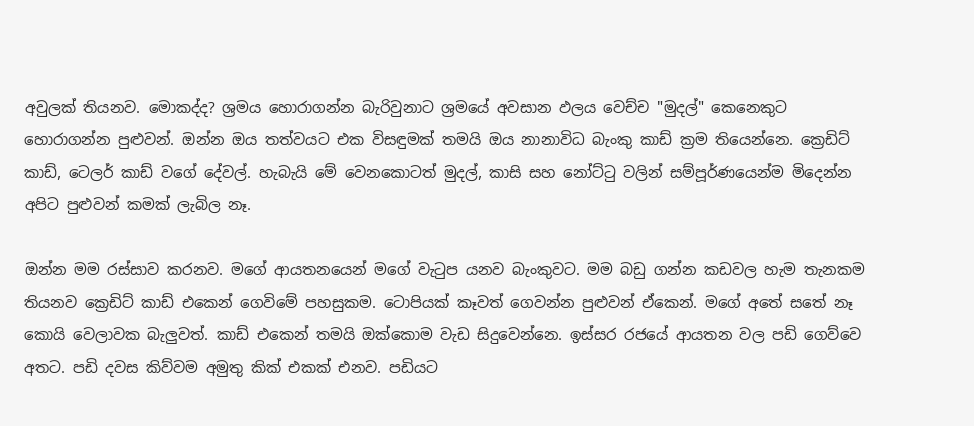අවුලක් තියනව. මොකද්ද? ශ්‍රමය හොරාගන්න බැරිවුනාට ශ්‍රමයේ අවසාන ඵලය වෙච්ච "මුදල්" කෙනෙකුට හොරාගන්න පුළුවන්. ඔන්න ඔය තත්වයට එක විසඳුමක් තමයි ඔය නානාවිධ බැංකු කාඩ් ක්‍රම තියෙන්නෙ. ක්‍රෙඩිට් කාඩ්, ටෙලර් කාඩ් වගේ දේවල්. හැබැයි මේ වෙනකොටත් මුදල්, කාසි සහ නෝට්ටු වලින් සම්පූර්ණයෙන්ම මිදෙන්න අපිට පුළුවන් කමක් ලැබිල නෑ.

ඔන්න මම රස්සාව කරනව. මගේ ආයතනයෙන් මගේ වැටුප යනව බැංකුවට. මම බඩු ගන්න කඩවල හැම තැනකම තියනව ක්‍රෙඩිට් කාඩ් එකෙන් ගෙවිමේ පහසුකම. ටොපියක් කෑවත් ගෙවන්න පුළුවන් ඒකෙන්. මගේ අතේ සතේ නෑ කොයි වෙලාවක බැලුවත්. කාඩ් එකෙන් තමයි ඔක්කොම වැඩ සිදුවෙන්නෙ. ඉස්සර රජයේ ආයතන වල පඩි ගෙව්වෙ අතට. පඩි දවස කිව්වම අමුතු කික් එකක් එනව. පඩියට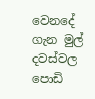වෙනදේ ගැන මුල් දවස්වල පොඩි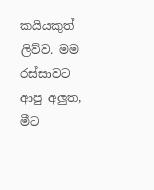කයියකුත් ලිව්ව. මම රස්සාවට ආපු අලුත, මීට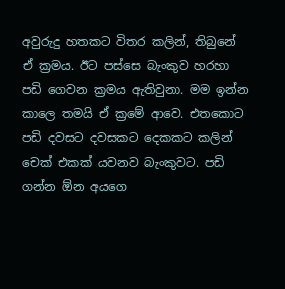අවුරුදු හතකට විතර කලින්, තිබුනේ ඒ ක්‍රමය. ඊට පස්සෙ බැංකුව හරහා පඩි ගෙවන ක්‍රමය ඇතිවුනා. මම ඉන්න කාලෙ තමයි ඒ ක්‍රමේ ආවෙ. එතකොට පඩි දවසට දවසකට දෙකකට කලින් චෙක් එකක් යවනව බැංකුවට. පඩි ගන්න ඕන අයගෙ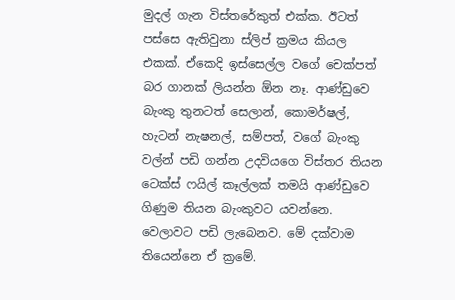මුදල් ගැන විස්තරේකුත් එක්ක. ඊටත් පස්සෙ ඇතිවුනා ස්ලිප් ක්‍රමය කියල එකක්. ඒකෙදි ඉස්සෙල්ල වගේ චෙක්පත් බර ගානක් ලියන්න ඕන නෑ. ආණ්ඩුවෙ බැංකු තුනටත් සෙලාන්, කොමර්ෂල්, හැටන් නැෂනල්, සම්පත්, වගේ බැංකු වල්න් පඩි ගන්න උදවියගෙ විස්තර තියන ටෙක්ස් ෆයිල් කෑල්ලක් තමයි ආණ්ඩුවෙ ගිණුම තියන බැංකුවට යවන්නෙ. වෙලාවට පඩි ලැබෙනව. මේ දක්වාම තියෙන්නෙ ඒ ක්‍රමේ.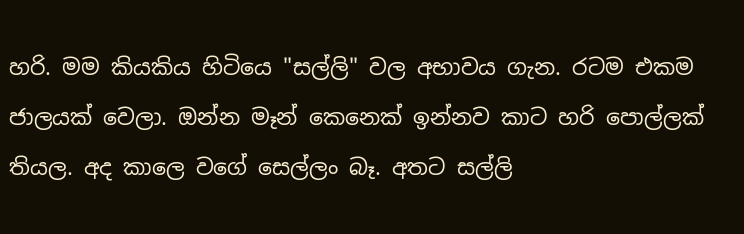හරි. මම කියකිය හිටියෙ "සල්ලි" වල අභාවය ගැන. රටම එකම ජාලයක් වෙලා. ඔන්න මෑන් කෙනෙක් ඉන්නව කාට හරි පොල්ලක් තියල. අද කාලෙ වගේ සෙල්ලං බෑ. අතට සල්ලි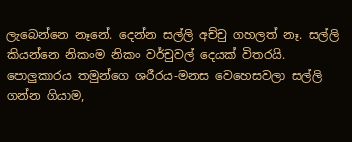ලැබෙන්නෙ නෑනේ. දෙන්න සල්ලි අච්චු ගහලත් නෑ. සල්ලි කියන්නෙ නිකංම නිකං වර්චුවල් දෙයක් විතරයි. පොලුකාරය තමුන්ගෙ ශරීරය-මනස වෙහෙසවලා සල්ලි ගන්න ගියාම,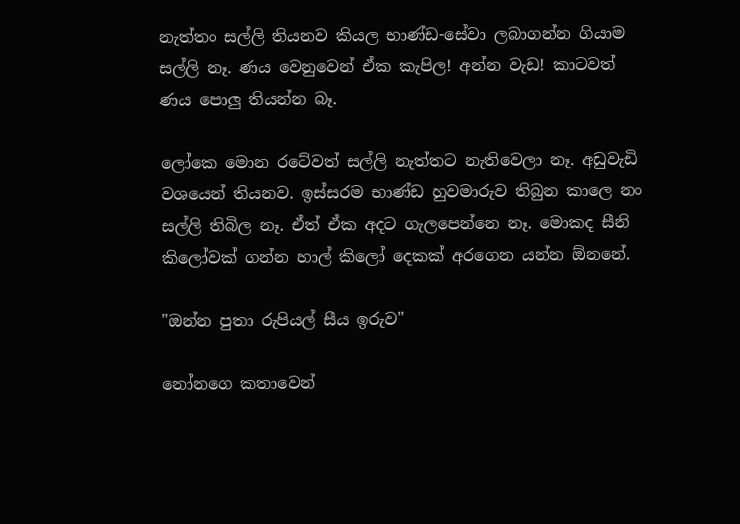නැත්තං සල්ලි තියනව කියල භාණ්ඩ-සේවා ලබාගන්න ගියාම සල්ලි නෑ. ණය වෙනුවෙන් ඒක කැපිල! අන්න වැඩ! කාටවත් ණය පොලු තියන්න බෑ.

ලෝකෙ මොන රටේවත් සල්ලි නැත්තට නැතිවෙලා නෑ. අඩුවැඩි වශයෙන් තියනව. ඉස්සරම භාණ්ඩ හුවමාරුව තිබුන කාලෙ නං සල්ලි තිබිල නෑ. ඒත් ඒක අදට ගැලපෙන්නෙ නෑ. මොකද සීනි කිලෝවක් ගන්න හාල් කිලෝ දෙකක් අරගෙන යන්න ඕනනේ.

"ඔන්න පුතා රුපියල් සීය ඉරුව"

නෝනගෙ කතාවෙන්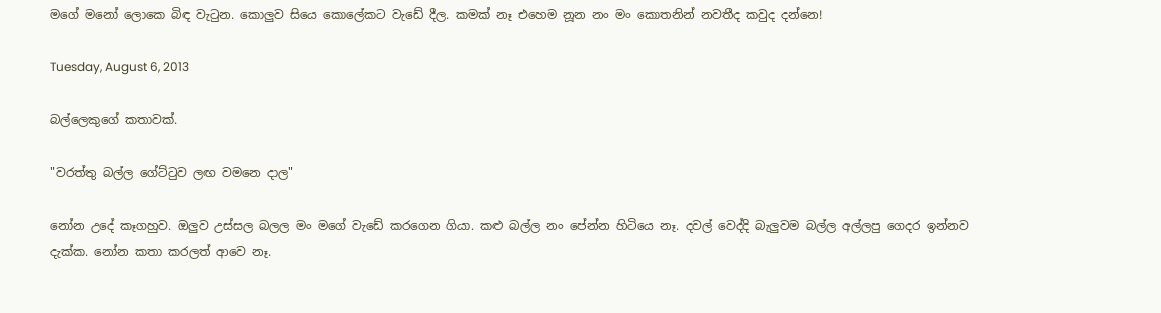මගේ මනෝ ‍ලොකෙ බිඳ වැටුන. කොලුව සියෙ කොලේකට වැඩේ දීල. කමක් නෑ එහෙම නූන නං මං කොතනින් නවතීද කවුද දන්නෙ!

Tuesday, August 6, 2013

බල්ලෙකුගේ කතාවක්.

"වරත්තු බල්ල ගේට්ටුව ලඟ වමනෙ දාල"

නෝන උදේ කෑගහුව. ඔලුව උස්සල බලල මං මගේ වැඩේ කරගෙන ගියා. කළු බල්ල නං පේන්න හිටියෙ නෑ. දවල් වෙද්දි බැලුවම බල්ල අල්ලපු ගෙදර ඉන්නව දැක්ක. නෝන කතා කරලත් ආවෙ නෑ.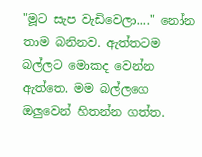"මූට සැප වැඩිවෙලා...." නෝන තාම බනිනව. ඇත්තටම බල්ලට මොකද වෙන්න ඇත්තෙ. මම බල්ලගෙ ඔලුවෙන් හිතන්න ගත්ත.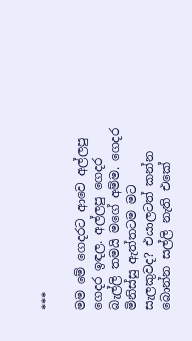***

මම මේ ගෙදරට ආවෙ අල්ලපු ගෙදර ඉඳල. අල්ලපු ගෙදර බැල්ලි තමයි මගේ අම්ම. ගෙදර මිනිස්සු ඇත්තටම මට සැලකුවද? එයාලටත් කන්න බොන්න සල්ලි නැති එකේ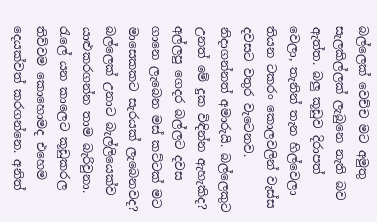බල්ලෙක් වෙච්ච මට අමුතු සැලකිල්ලක් ලැබුනෙ නැති බව ඇත්ත. බලු කූඩුව දිරාපත් වෙලා, තැනින් තැන හිල්වෙලා තියන ටකරං කොලවලින් වැස්ස දවසට වතුර වැටෙනව. නිදාගන්නත් අමාරුයි. බල්ලෙකුට උනත් මේ දුක විඳින්න ඇහැකිද? අල්ලපු ගෙදර බල්ලට දවස ගානෙ ලැබෙන මස් කට්ටක් මට මාසෙකකට සැරයක් ලැබෙනවද? බල්ලෙක් උනාට බැල්ලියෙක්ව යාළුකරගන්න තාම බැරිවුනා. රැලේ යන කාලෙට කූඩුකරල තිව්වම කොහොමද එහෙම දෙයක්වත් කරගන්නෙ. අනිත්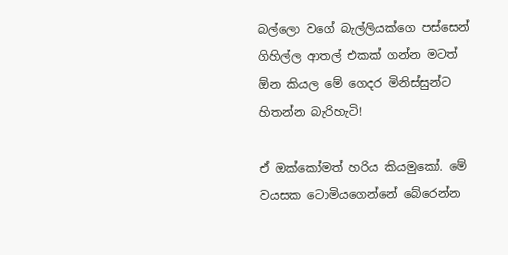බල්ලො වගේ බැල්ලියක්ගෙ පස්සෙන් ගිහිල්ල ආතල් එකක් ගන්න මටත් ඕන කියල මේ ගෙදර මිනිස්සුන්ට හිතන්න බැරිහැටි!

ඒ ඔක්කෝමත් හරිය කියමුකෝ. මේ වයසක ටොමියගෙන්නේ බේරෙන්න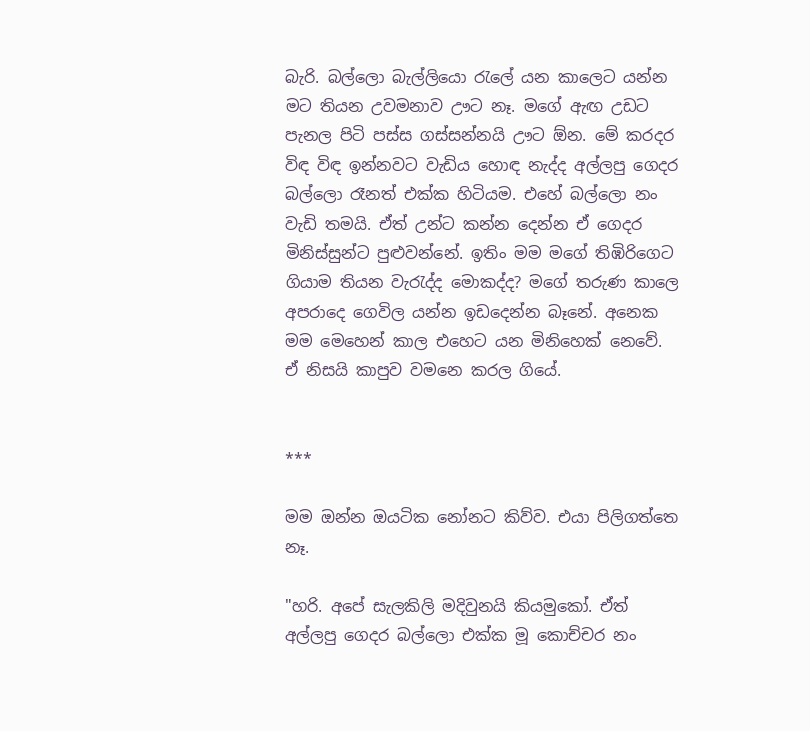බැරි. බල්ලො බැල්ලියො රැලේ යන කාලෙට යන්න මට තියන උවමනාව ඌට නෑ. මගේ ඇඟ උඩට පැනල පිටි පස්ස ගස්සන්නයි ඌට ඕන. මේ කරදර විඳ විඳ ඉන්නවට වැඩිය හොඳ නැද්ද අල්ලපු ගෙදර බල්ලො රෑනත් එක්ක හිටියම. එහේ බල්ලො නං වැඩි තමයි. ඒත් උන්ට කන්න දෙන්න ඒ ගෙදර මිනිස්සුන්‍ට පුළුවන්නේ. ඉතිං මම මගේ තිඹිරිගෙට ගියාම තියන වැරැද්ද මොකද්ද? මගේ තරුණ කාලෙ අපරාදෙ ගෙවිල යන්න ඉඩදෙන්න බෑනේ. අනෙක මම මෙහෙන් කාල එහෙට යන මිනිහෙක් නෙවේ. ඒ නිසයි කාපුව වමනෙ කරල ගියේ.


***

මම ඔන්න ඔයටික නෝනට කිව්ව. එයා පිලිගත්තෙ නෑ.

"හරි. අපේ සැලකිලි මදිවුනයි කියමුකෝ. ඒත් අල්ලපු ගෙදර බල්ලො එක්ක මූ කොච්චර නං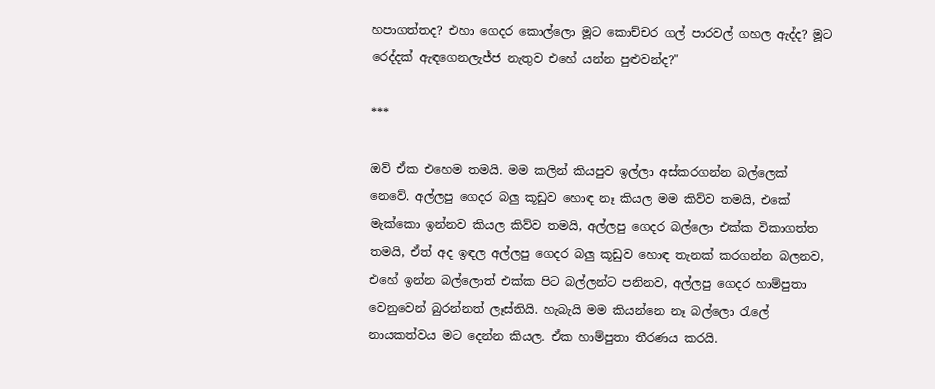හපාගත්තද? එහා ගෙදර කොල්ලො මූට කොච්චර ගල් පාරවල් ගහල ඇද්ද? මූට රෙද්දක් ඇඳගෙනලැජ්ජ නැතුව එහේ යන්න පුළුවන්ද?"

***

ඔව් ඒක එහෙම තමයි. මම කලින් කියපුව ඉල්ලා අස්කරගන්න බල්ලෙක් නෙවේ. අල්ලපු ගෙදර බලු කූඩුව හොඳ නෑ කියල මම කිව්ව තමයි, එකේ මැක්කො ඉන්නව කියල කිව්ව තමයි, අල්ලපු ගෙදර බල්ලො එක්ක විකාගත්ත තමයි, ඒත් අද ඉඳල අල්ලපු ගෙදර බලු කූඩුව හොඳ තැනක් කරගන්න බලනව, එහේ ඉන්න බල්ලොත් එක්ක පිට බල්ලන්ට පනිනව, අල්ලපු ගෙදර හාම්පුතා වෙනුවෙන් බුරන්නත් ලෑස්තියි. හැබැයි මම කියන්නෙ නෑ බල්ලො රැලේ නායකත්වය මට දෙන්න කියල. ඒක හාම්පුතා තීරණය කරයි.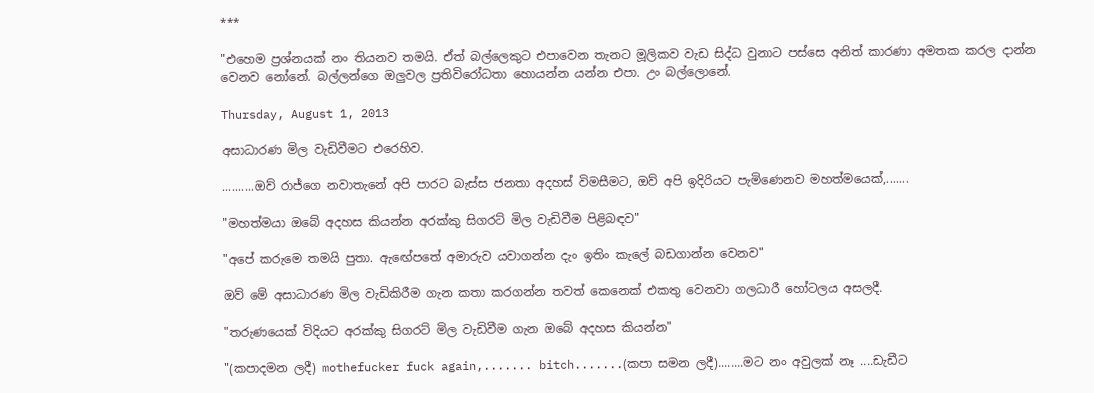***

"එහෙම ප්‍රශ්නයක් නං තියනව තමයි. ඒත් බල්ලෙකුට එපාවෙන තැනට මූලිකව වැඩ සිද්ධ වුනාට පස්සෙ අනිත් කාරණා අමතක කරල දාන්න වෙනව නෝනේ. බල්ලන්ගෙ ඔලුවල ප්‍රතිවිරෝධතා හොයන්න යන්න එපා. උං බල්ලොනේ.

Thursday, August 1, 2013

අසාධාරණ මිල වැඩිවීමට එරෙහිව.

..........ඔව් රාජ්ගෙ නවාතැනේ අපි පාරට බැස්ස ජනතා අදහස් විමසීමට, ඔව් අපි ඉදිරියට පැමිණෙනව මහත්මයෙක්,.......

"මහත්මයා ඔබේ අදහස කියන්න අරක්කු සිගරට් මිල වැඩිවීම පිළිබඳව"

"අපේ කරුමෙ තමයි පුතා. ඇ‍ඟේපතේ අමාරුව යවාගන්න දැං ඉතිං කැලේ බඩගාන්න වෙනව"

ඔව් මේ අසාධාරණ මිල වැඩිකිරීම ගැන කතා කරගන්න තවත් කෙනෙක් එකතු වෙනවා ගලධාරී හෝටලය අසලදී.

"තරුණයෙක් විදියට අරක්කු සිගරට් මිල වැඩිවීම ගැන ඔබේ අදහස කියන්න"

"(කපාදමන ලදී) mothefucker fuck again,....... bitch.......(කපා සමන ලදී)........මට නං අවුලක් නෑ ....ඩැඩීට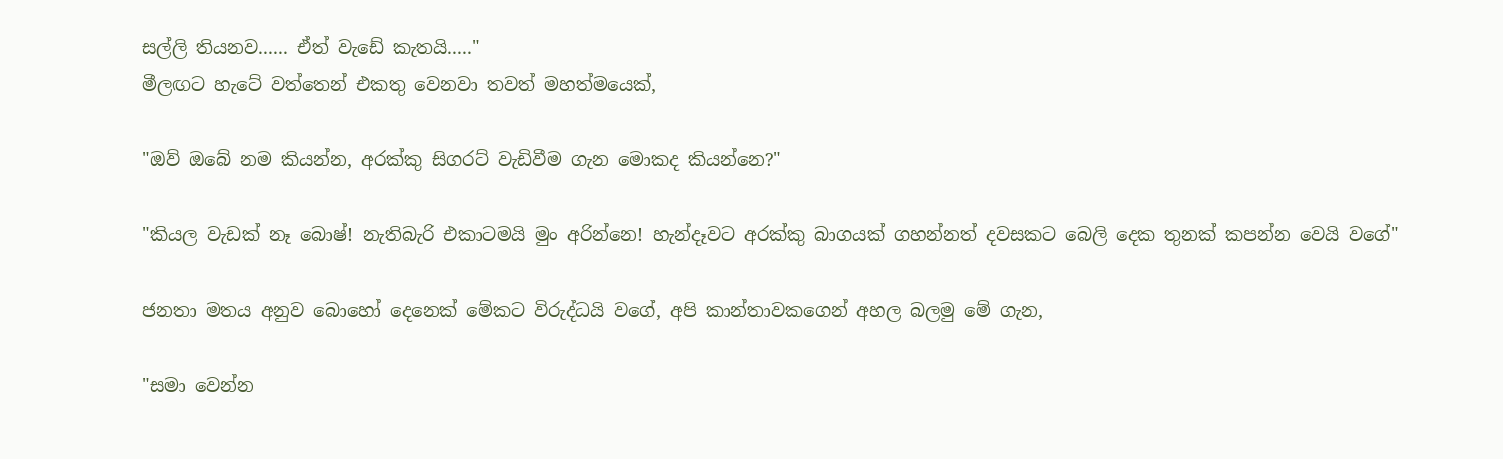සල්ලි තියනව...... ඒත් වැඩේ කැතයි....."
මීලඟට හැටේ වත්තෙන් එකතු වෙනවා තවත් මහත්මයෙක්,

"ඔව් ඔබේ නම කියන්න, අරක්කු සිගරට් වැඩිවීම ගැන මොකද කියන්නෙ?"

"කියල වැඩක් නෑ බොෂ්! නැතිබැරි එකාටමයි මුං අරින්නෙ! හැන්දෑවට අරක්කු බාගයක් ගහන්නත් දවසකට බෙලි දෙක තුනක් කපන්න වෙයි වගේ"

ජනතා මතය අනුව බොහෝ දෙනෙක් මේකට විරුද්ධයි වගේ, අපි කාන්තාවකගෙන් අහල බලමු මේ ගැන,

"සමා වෙන්න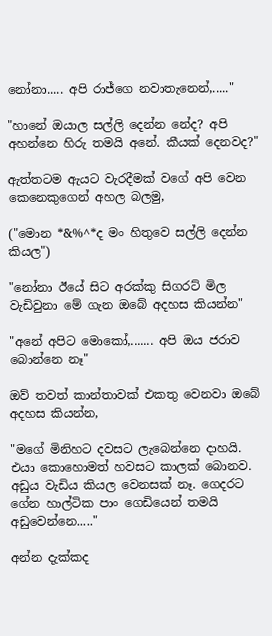නෝනා..... අපි රාජ්ගෙ නවාතැනෙන්,....."

"හානේ ඔයාල සල්ලි දෙන්න නේද? අපි අහන්නෙ හිරු තමයි අනේ. කීයක් දෙනවද?"

ඇත්තටම ඇයට වැරදීමක් වගේ අපි වෙන කෙනෙකුගෙන් අහල බලමු,

("මොන *&%^*ද මං හිතුවෙ සල්ලි දෙන්න කියල")

"නෝනා ඊයේ සිට අරක්කු සිගරට් මිල වැඩිවුනා මේ ගැන ඔබේ අදහස කියන්න"

"අනේ අපිට මොකෝ,....... අපි ඔය ජරාව බොන්නෙ නෑ"

ඔව් තවත් කාන්තාවක් එකතු වෙනවා ඔබේ අදහස කියන්න,

"මගේ මිනිහට දවසට ලැබෙන්නෙ දාහයි. එයා කොහොමත් හවසට කාලක් බොනව. අඩුය වැඩිය කියල වෙනසක් නෑ. ගෙදරට ගේන හාල්ටික පාං ගෙඩියෙන් තමයි අඩුවෙන්නෙ....."

අන්න දැක්කද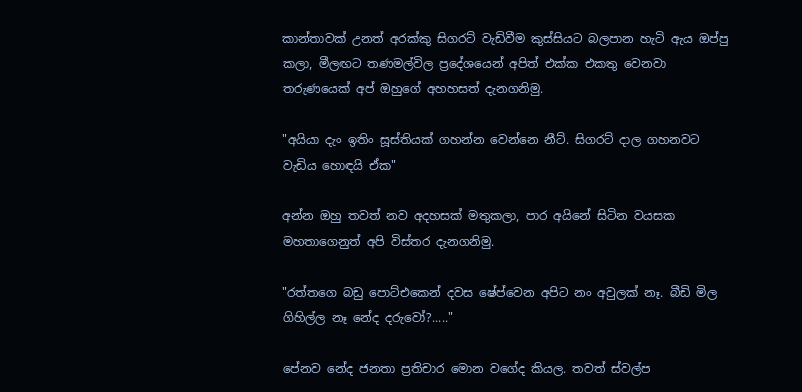කාන්තාවක් උනත් අරක්කු සිගරට් වැඩිවීම කුස්සියට බලපාන හැටි ඇය ඔප්පු කලා, මීලඟට තණමල්විල ප්‍රදේශයෙන් අපිත් එක්ක එකතු වෙනවා තරුණයෙක් අප් ඔහුගේ අහහසත් දැනගනිමු.

"අයියා දැං ඉතිං සූස්තියක් ගහන්න වෙන්නෙ නීට්. සිගරට් දාල ගහනවට වැඩිය හොඳයි ඒක"

අන්න ඔහු තවත් නව අදහසක් මතුකලා, පාර අයිනේ සිටින වයසක මහතාගෙනුත් අපි විස්තර දැනගනිමු.

"රත්තගෙ බඩු පොට්එකෙන් දවස ෂේප්වෙන අපිට නං අවුලක් නෑ. බීඩි මිල ගිහිල්ල නෑ නේද දරුවෝ?....."

පේනව නේද ජනතා ප්‍රතිචාර මොන වගේද කියල. තවත් ස්වල්ප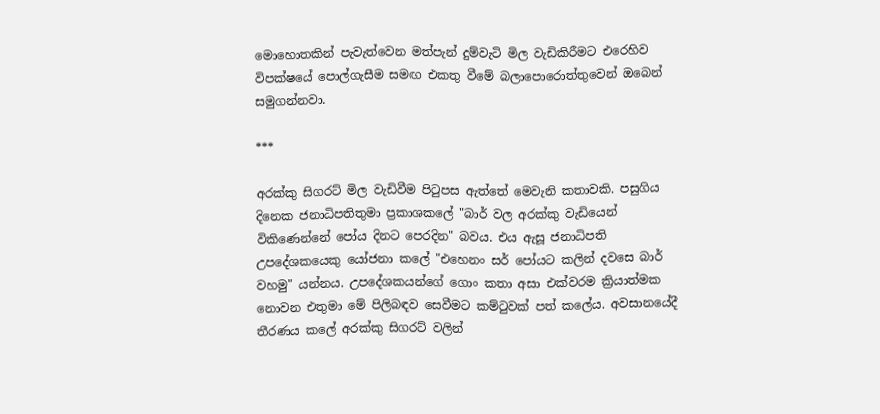මොහොතකින් පැවැත්වෙන මත්පැන් දුම්වැටි මිල වැඩිකිරීමට එරෙහිව විපක්ෂයේ පොල්ගැසීම සමඟ එකතු වීමේ බලාපොරොත්තුවෙන් ඔබෙන් සමුගන්නවා.

***

අරක්කු සිගරට් මිල වැඩිවීම පිටුපස ඇත්තේ මෙවැනි කතාවකි. පසුගිය දිනෙක ජනාධිපතිතුමා ප්‍රකාශකලේ "බාර් වල අරක්කු වැඩියෙන් විකිණෙන්නේ පෝය දිනට පෙරදින" බවය. එය ඇසූ ජනාධිපති උපදේශකයෙකු යෝජනා කලේ "එහෙනං සර් පෝයට කලින් දවසෙ බාර් වහමු" යන්නය. උපදේශකයන්ගේ ගොං කතා අසා එක්වරම ක්‍රියාත්මක නොවන එතුමා මේ පිලිබඳව සෙවීමට කම්ටුවක් පත් කලේය. අවසානයේදී තීරණය කලේ අරක්කු සිගරට් වලින්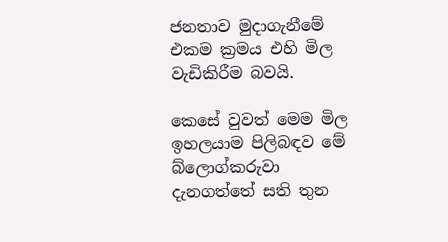ජනතාව මුදාගැනීමේ එකම ක්‍රමය එහි මිල වැඩිකිරීම බවයි.

කෙසේ වුවත් මෙම මිල ඉහලයාම පිලිබඳව මේ බ්ලොග්කරුවා දැනගත්තේ සති තුන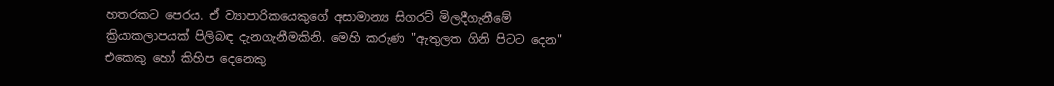හතරකට පෙරය. ඒ ව්‍යාපාරිකයෙකුගේ අසාමාන්‍ය සිගරට් මිලදීගැනීමේ ක්‍රියාකලාපයක් පිලිබඳ දැනගැනීමකිනි. මෙහි කරුණ "ඇතුලත ගිනි පිටට දෙන" එකෙකු හෝ කිහිප දෙනෙකු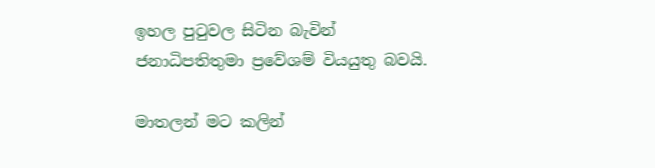ඉහල පුටුවල සිටින බැවින් ජනාධිපතිතුමා ප්‍රවේශම් වියයුතු බවයි.

මාතලන් මට කලින්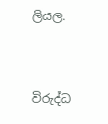ලියල.


විරුද්ධ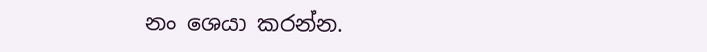නං ශෙයා කරන්න.